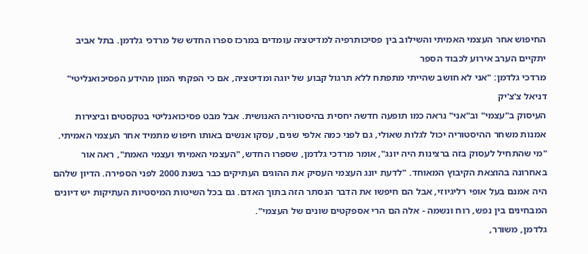החיפוש אחר העצמי האמיתי והשילוב בין פסיכותרפיה למדיטציה עומדים במרכז ספרו החדש של מרדכי גלדמן. בתל אביב יתקיים הערב אירוע לכבוד הספר
מרדכי גלדמן: "אני לא חושב שהייתי מתפתח ללא תרגול קבוע של יוגה ומדיטציה, אם כי הפקתי המון מהידע הפסיכואנליטי"
דניאל צ'צ'יק
העיסוק ב"עצמי" וב"אני" נראה כמו תופעה חדשה יחסית בהיסטוריה האנושית. אבל מבט פסיכואנליטי בטקסטים וביצירות אמנות משחר ההיסטוריה יכול לגלות שאולי, גם לפני כמה אלפי שנים, עסקו אנשים באותו חיפוש מתמיד אחר העצמי האמיתי.
"מי שהתחיל לעסוק בזה ברצינות היה יונג", אומר מרדכי גלדמן, שספרו החדש, "העצמי האמיתי ועצמי האמת", ראה אור באחרונה בהוצאת הקיבוץ המאוחד. "לדעת יונג העצמי העסיק את ההוגים העתיקים כבר בשנת 2000 לפני הספירה. הדיון שלהם היה אמנם בעל אופי רליגיוזי, אבל הם חיפשו את הדבר הנסתר הזה בתוך האדם. גם בכל השיטות המיסטיות העתיקות יש דיונים המבחינים בין נפש, רוח ונשמה - אלה הם הרי אספקטים שונים של העצמי".
גלדמן, משורר,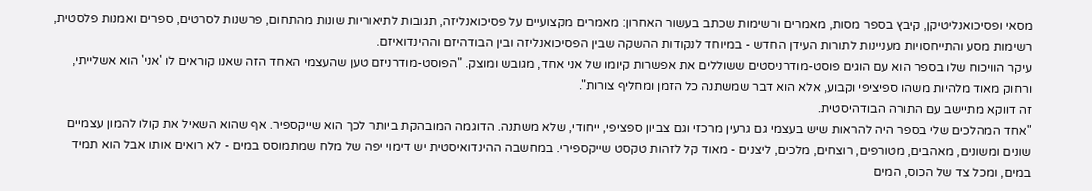מסאי ופסיכואנליטיקן, קיבץ בספר מסות, מאמרים ורשימות שכתב בעשור האחרון: מאמרים מקצועיים על פסיכואנליזה, תגובות לתיאוריות שונות מהתחום, פרשנות לסרטים, ספרים ואמנות פלסטית, רשימות מסע והתייחסויות מעניינות לתורות העידן החדש - במיוחד לנקודות ההשקה שבין הפסיכואנליזה ובין הבודהיזם וההינדואיזם.
עיקר הוויכוח שלו בספר הוא עם הוגים פוסט-מודרניסטים ששוללים את אפשרות קיומו של אני אחד, מגובש ומוצק. "הפוסט-מודרניזם טען שהעצמי האחד הזה שאנו קוראים לו 'אני' הוא אשלייתי, ורחוק מאוד מלהיות משהו ספיציפי וקבוע, אלא הוא דבר שמשתנה כל הזמן ומחליף צורות".
זה דווקא מתיישב עם התורה הבודהיסטית.
"אחד המהלכים שלי בספר היה להראות שיש בעצמי גם גרעין מרכזי וגם צביון ספציפי, ייחודי, שלא משתנה. הדוגמה המובהקת ביותר לכך הוא שייקספיר. אף שהוא השאיל את קולו להמון עצמיים שונים ומשונים, מאהבים, מטורפים, רוצחים, מלכים, ליצנים - מאוד קל לזהות טקסט שייקספירי. במחשבה ההינדואיסטית יש דימוי יפה של מלח שמתמוסס במים - לא רואים אותו אבל הוא תמיד במים, ומכל צד של הכוס, המים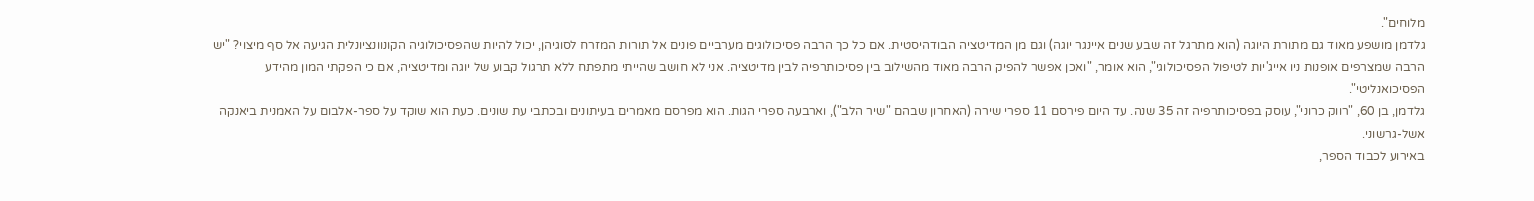מלוחים".
גלדמן מושפע מאוד גם מתורת היוגה (הוא מתרגל זה שבע שנים איינגר יוגה) וגם מן המדיטציה הבודהיסטית. אם כל כך הרבה פסיכולוגים מערביים פונים אל תורות המזרח לסוגיהן, יכול להיות שהפסיכולוגיה הקונוונציונלית הגיעה אל סף מיצוי? "יש הרבה שמצרפים אופנות ניו אייג'יות לטיפול הפסיכולוגי", הוא אומר, "ואכן אפשר להפיק הרבה מאוד מהשילוב בין פסיכותרפיה לבין מדיטציה. אני לא חושב שהייתי מתפתח ללא תרגול קבוע של יוגה ומדיטציה, אם כי הפקתי המון מהידע הפסיכואנליטי".
גלדמן, בן 60, "רווק כרוני", עוסק בפסיכותרפיה זה 35 שנה. עד היום פירסם 11 ספרי שירה (האחרון שבהם "שיר הלב"), וארבעה ספרי הגות. הוא מפרסם מאמרים בעיתונים ובכתבי עת שונים. כעת הוא שוקד על ספר-אלבום על האמנית ביאנקה אשל-גרשוני.
באירוע לכבוד הספר,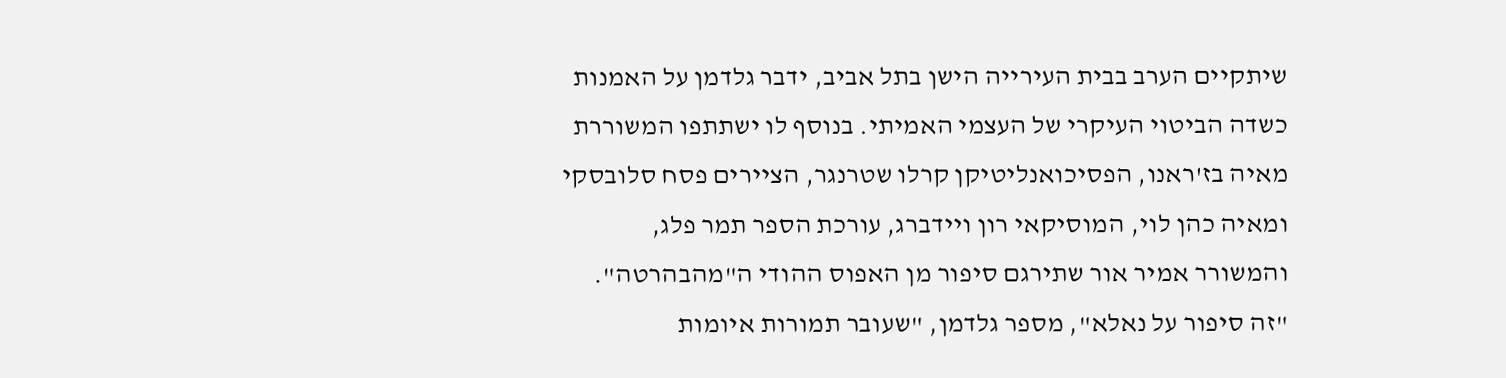שיתקיים הערב בבית העירייה הישן בתל אביב, ידבר גלדמן על האמנות כשדה הביטוי העיקרי של העצמי האמיתי. בנוסף לו ישתתפו המשוררת מאיה בז'ראנו, הפסיכואנליטיקן קרלו שטרנגר, הציירים פסח סלובסקי ומאיה כהן לוי, המוסיקאי רון ויידברג, עורכת הספר תמר פלג, והמשורר אמיר אור שתירגם סיפור מן האפוס ההודי ה"מהבהרטה".
"זה סיפור על נאלא", מספר גלדמן, "שעובר תמורות איומות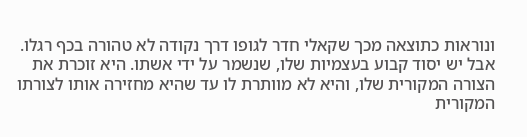ונוראות כתוצאה מכך שקאלי חדר לגופו דרך נקודה לא טהורה בכף רגלו. אבל יש יסוד קבוע בעצמיות שלו, שנשמר על ידי אשתו. היא זוכרת את הצורה המקורית שלו, והיא לא מוותרת לו עד שהיא מחזירה אותו לצורתו המקורית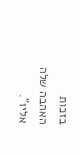בזכות האהבה שלה אליו".